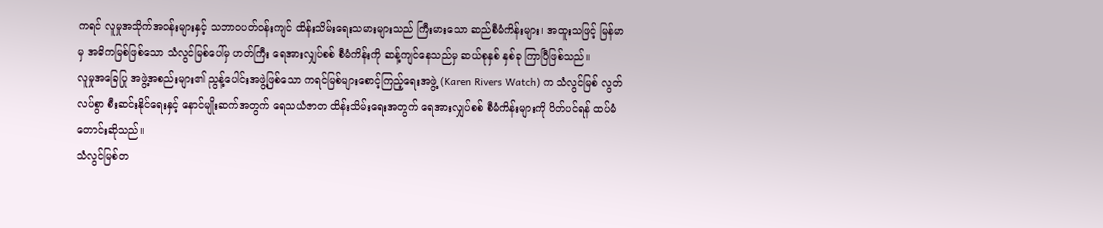ကရင် လူမှုအသိုက်အဝန်းများနှင့် သဘာဝပတ်ဝန်းကျင် ထိန်းသိမ်းရေးသမားများသည် ကြီးမားသော ဆည်စီမံကိန်းများ၊ အထူးသဖြင့် မြန်မာမှ အဓိကမြစ်ဖြစ်သော သံလွင်မြစ်ပေါ်မှ ဟတ်ကြီး ရေအားလျှပ်စစ် စီမံကိန်းကို ဆန့်ကျင်နေသည်မှ ဆယ်စုနှစ် နှစ်ခု ကြာပြီဖြစ်သည်။
လူမှုအခြေပြု အဖွဲ့အစည်းများ၏ ညွန့်ပေါင်းအဖွဲ့ဖြစ်သော ကရင်မြစ်များစောင့်ကြည့်ရေးအဖွဲ့ (Karen Rivers Watch) က သံလွင်မြစ် လွတ်လပ်စွာ စီးဆင်းနိုင်ရေးနှင့် နောင်မျိုးဆက်အတွက် ရေသယံဇာတ ထိန်းသိမ်းရေးအတွက် ရေအားလျှပ်စစ် စီမံကိန်းများကို ပိတ်ပင်ရန် ထပ်မံတောင်းဆိုသည်။
သံလွင်မြစ်တ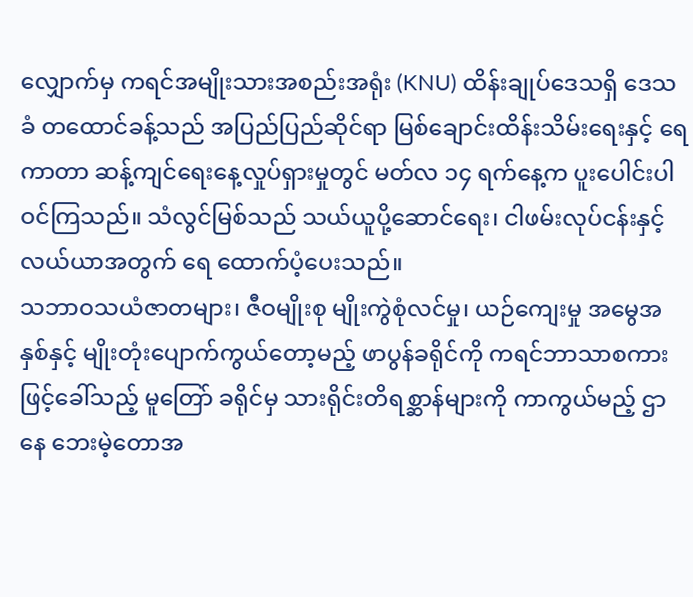လျှောက်မှ ကရင်အမျိုးသားအစည်းအရုံး (KNU) ထိန်းချုပ်ဒေသရှိ ဒေသခံ တထောင်ခန့်သည် အပြည်ပြည်ဆိုင်ရာ မြစ်ချောင်းထိန်းသိမ်းရေးနှင့် ရေကာတာ ဆန့်ကျင်ရေးနေ့လှုပ်ရှားမှုတွင် မတ်လ ၁၄ ရက်နေ့က ပူးပေါင်းပါဝင်ကြသည်။ သံလွင်မြစ်သည် သယ်ယူပို့ဆောင်ရေး၊ ငါဖမ်းလုပ်ငန်းနှင့် လယ်ယာအတွက် ရေ ထောက်ပံ့ပေးသည်။
သဘာဝသယံဇာတများ၊ ဇီဝမျိုးစု မျိုးကွဲစုံလင်မှု၊ ယဉ်ကျေးမှု အမွေအနှစ်နှင့် မျိုးတုံးပျောက်ကွယ်တော့မည့် ဖာပွန်ခရိုင်ကို ကရင်ဘာသာစကားဖြင့်ခေါ်သည့် မူတြော် ခရိုင်မှ သားရိုင်းတိရစ္ဆာန်များကို ကာကွယ်မည့် ဌာနေ ဘေးမဲ့တောအ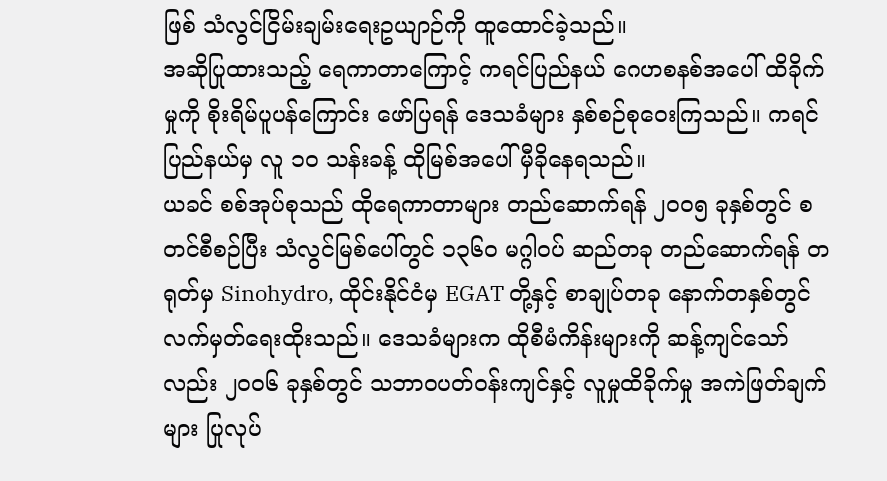ဖြစ် သံလွင်ငြိမ်းချမ်းရေးဥယျာဉ်ကို ထူထောင်ခဲ့သည်။
အဆိုပြုထားသည့် ရေကာတာကြောင့် ကရင်ပြည်နယ် ဂေဟစနစ်အပေါ် ထိခိုက်မှုကို စိုးရိမ်ပူပန်ကြောင်း ဖော်ပြရန် ဒေသခံများ နှစ်စဉ်စုဝေးကြသည်။ ကရင်ပြည်နယ်မှ လူ ၁၀ သန်းခန့် ထိုမြစ်အပေါ် မှီခိုနေရသည်။
ယခင် စစ်အုပ်စုသည် ထိုရေကာတာများ တည်ဆောက်ရန် ၂၀၀၅ ခုနှစ်တွင် စတင်စီစဉ်ပြီး သံလွင်မြစ်ပေါ်တွင် ၁၃၆၀ မဂ္ဂါဝပ် ဆည်တခု တည်ဆောက်ရန် တရုတ်မှ Sinohydro, ထိုင်းနိုင်ငံမှ EGAT တို့နှင့် စာချုပ်တခု နောက်တနှစ်တွင် လက်မှတ်ရေးထိုးသည်။ ဒေသခံများက ထိုစီမံကိန်းများကို ဆန့်ကျင်သော်လည်း ၂၀၀၆ ခုနှစ်တွင် သဘာဝပတ်ဝန်းကျင်နှင့် လူမှုထိခိုက်မှု အကဲဖြတ်ချက်များ ပြုလုပ်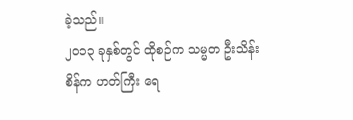ခဲ့သည်။
၂၀၁၃ ခုနှစ်တွင် ထိုစဉ်က သမ္မတ ဦးသိန်းစိန်က ဟတ်ကြီး ရေ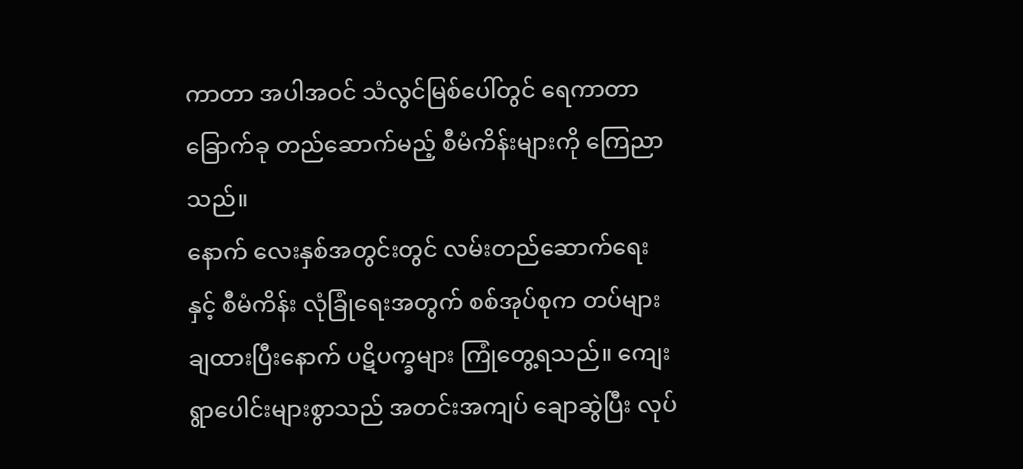ကာတာ အပါအဝင် သံလွင်မြစ်ပေါ်တွင် ရေကာတာ ခြောက်ခု တည်ဆောက်မည့် စီမံကိန်းများကို ကြေညာသည်။
နောက် လေးနှစ်အတွင်းတွင် လမ်းတည်ဆောက်ရေးနှင့် စီမံကိန်း လုံခြုံရေးအတွက် စစ်အုပ်စုက တပ်များ ချထားပြီးနောက် ပဋိပက္ခများ ကြုံတွေ့ရသည်။ ကျေးရွာပေါင်းများစွာသည် အတင်းအကျပ် ချောဆွဲပြီး လုပ်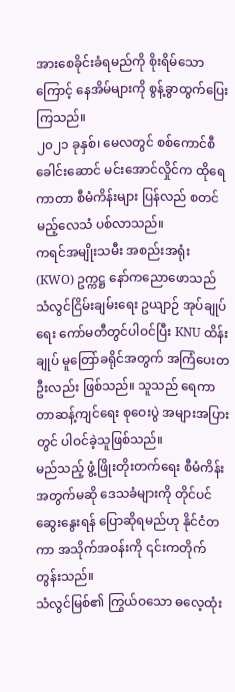အားစေခိုင်းခံရမည်ကို စိုးရိမ်သောကြောင့် နေအိမ်များကို စွန့်ခွာထွက်ပြေးကြသည်။
၂၀၂၁ ခုနှစ်၊ မေလတွင် စစ်ကောင်စီခေါင်းဆောင် မင်းအောင်လှိုင်က ထိုရေကာတာ စီမံကိန်းများ ပြန်လည် စတင်မည့်လေသံ ပစ်လာသည်။
ကရင်အမျိုးသမီး အစည်းအရုံး (KWO) ဥက္ကဋ္ဌ နော်ကညောဖောသည် သံလွင်ငြိမ်းချမ်းရေး ဥယျာဉ် အုပ်ချုပ်ရေး ကော်မတီတွင်ပါဝင်ပြီး KNU ထိန်းချုပ် မူတြော်ခရိုင်အတွက် အကြံပေးတဦးလည်း ဖြစ်သည်။ သူသည် ရေကာတာဆန့်ကျင်ရေး စုဝေးပွဲ အများအပြားတွင် ပါဝင်ခဲ့သူဖြစ်သည်။
မည်သည့် ဖွံ့ဖြိုးတိုးတက်ရေး စီမံကိန်းအတွက်မဆို ဒေသခံများကို တိုင်ပင်ဆွေးနွေးရန် ပြောဆိုရမည်ဟု နိုင်ငံတကာ အသိုက်အဝန်းကို ၎င်းကတိုက်တွန်းသည်။
သံလွင်မြစ်၏ ကြွယ်ဝသော ဓလေ့ထုံး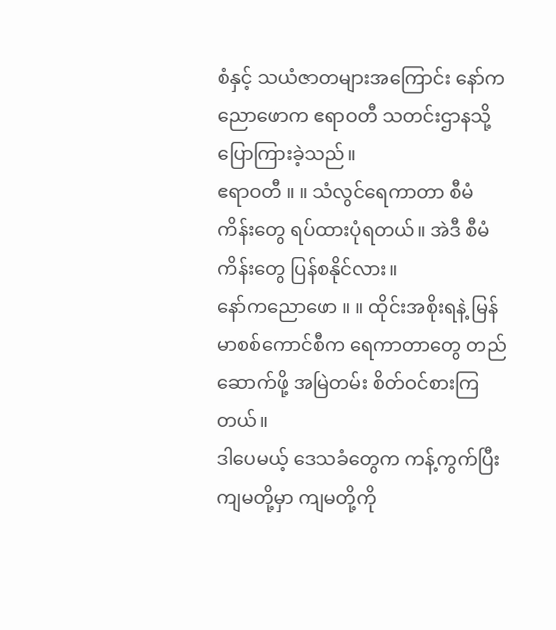စံနှင့် သယံဇာတများအကြောင်း နော်ကညောဖောက ဧရာဝတီ သတင်းဌာနသို့ ပြောကြားခဲ့သည်။
ဧရာဝတီ ။ ။ သံလွင်ရေကာတာ စီမံကိန်းတွေ ရပ်ထားပုံရတယ်။ အဲဒီ စီမံကိန်းတွေ ပြန်စနိုင်လား။
နော်ကညောဖော ။ ။ ထိုင်းအစိုးရနဲ့ မြန်မာစစ်ကောင်စီက ရေကာတာတွေ တည်ဆောက်ဖို့ အမြဲတမ်း စိတ်ဝင်စားကြတယ်။
ဒါပေမယ့် ဒေသခံတွေက ကန့်ကွက်ပြီး ကျမတို့မှာ ကျမတို့ကို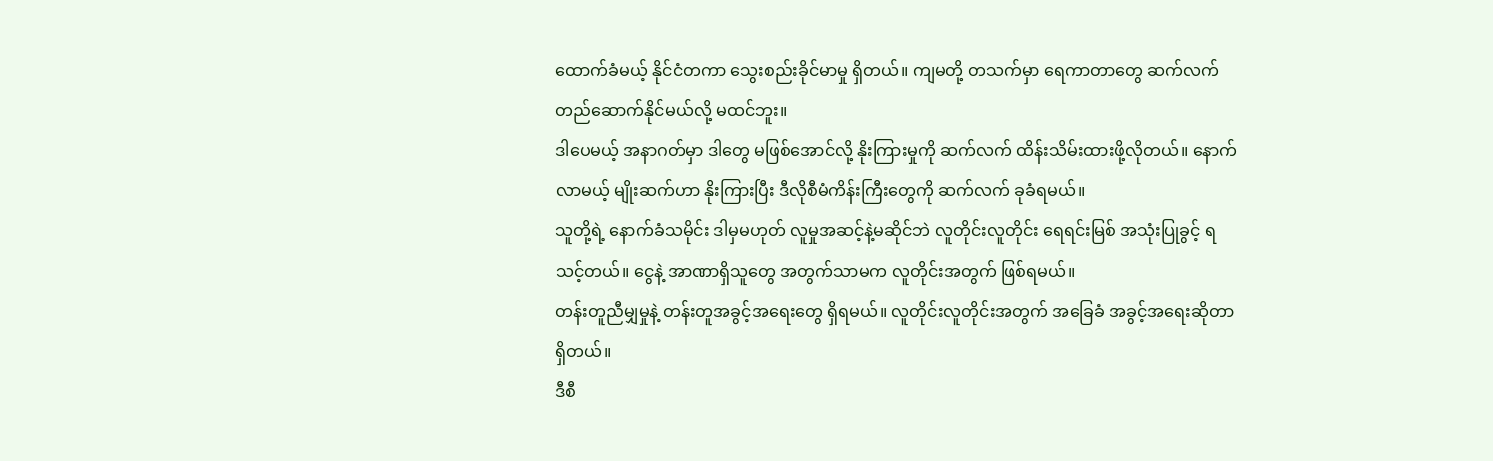ထောက်ခံမယ့် နိုင်ငံတကာ သွေးစည်းခိုင်မာမှု ရှိတယ်။ ကျမတို့ တသက်မှာ ရေကာတာတွေ ဆက်လက် တည်ဆောက်နိုင်မယ်လို့ မထင်ဘူး။
ဒါပေမယ့် အနာဂတ်မှာ ဒါတွေ မဖြစ်အောင်လို့ နိုးကြားမှုကို ဆက်လက် ထိန်းသိမ်းထားဖို့လိုတယ်။ နောက်လာမယ့် မျိုးဆက်ဟာ နိုးကြားပြီး ဒီလိုစီမံကိန်းကြီးတွေကို ဆက်လက် ခုခံရမယ်။
သူတို့ရဲ့ နောက်ခံသမိုင်း ဒါမှမဟုတ် လူမှုအဆင့်နဲ့မဆိုင်ဘဲ လူတိုင်းလူတိုင်း ရေရင်းမြစ် အသုံးပြုခွင့် ရသင့်တယ်။ ငွေနဲ့ အာဏာရှိသူတွေ အတွက်သာမက လူတိုင်းအတွက် ဖြစ်ရမယ်။
တန်းတူညီမျှမှုနဲ့ တန်းတူအခွင့်အရေးတွေ ရှိရမယ်။ လူတိုင်းလူတိုင်းအတွက် အခြေခံ အခွင့်အရေးဆိုတာ ရှိတယ်။
ဒီစီ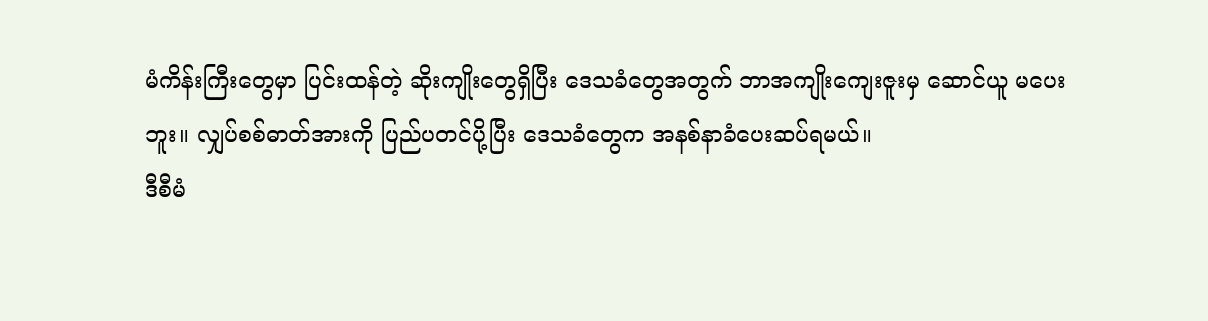မံကိန်းကြီးတွေမှာ ပြင်းထန်တဲ့ ဆိုးကျိုးတွေရှိပြီး ဒေသခံတွေအတွက် ဘာအကျိုးကျေးဇူးမှ ဆောင်ယူ မပေးဘူး။ လျှပ်စစ်ဓာတ်အားကို ပြည်ပတင်ပို့ပြီး ဒေသခံတွေက အနစ်နာခံပေးဆပ်ရမယ်။
ဒီစီမံ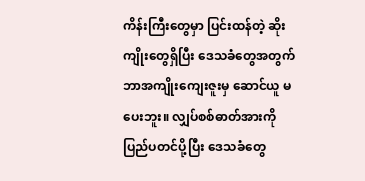ကိန်းကြီးတွေမှာ ပြင်းထန်တဲ့ ဆိုးကျိုးတွေရှိပြီး ဒေသခံတွေအတွက် ဘာအကျိုးကျေးဇူးမှ ဆောင်ယူ မပေးဘူး။ လျှပ်စစ်ဓာတ်အားကို ပြည်ပတင်ပို့ပြီး ဒေသခံတွေ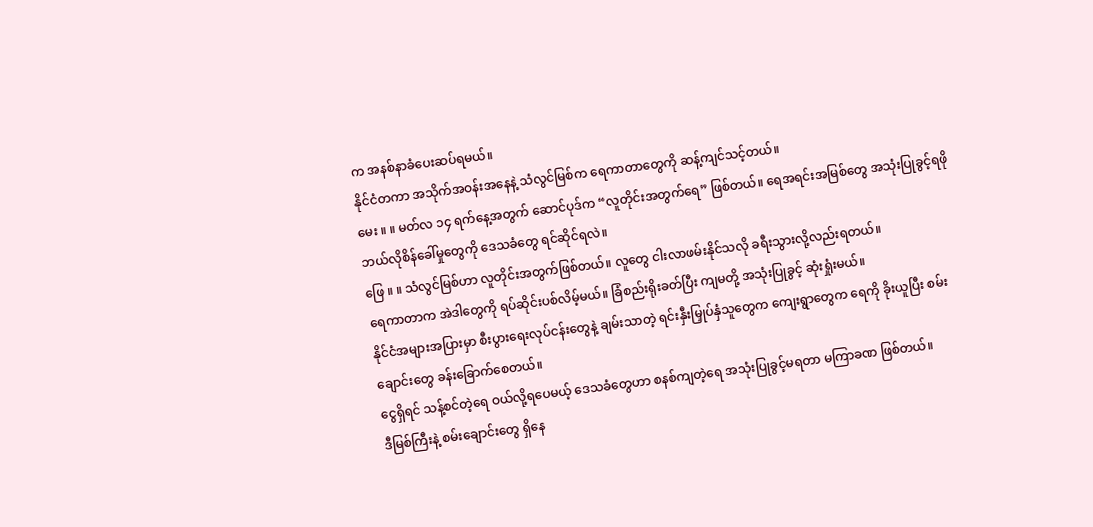က အနစ်နာခံပေးဆပ်ရမယ်။
နိုင်ငံတကာ အသိုက်အဝန်းအနေနဲ့ သံလွင်မြစ်က ရေကာတာတွေကို ဆန့်ကျင်သင့်တယ်။
မေး ။ ။ မတ်လ ၁၄ ရက်နေ့အတွက် ဆောင်ပုဒ်က “လူတိုင်းအတွက်ရေ” ဖြစ်တယ်။ ရေအရင်းအမြစ်တွေ အသုံးပြုခွင့်ရဖို ဘယ်လိုစိန်ခေါ်မှုတွေကို ဒေသခံတွေ ရင်ဆိုင်ရလဲ။
ဖြေ ။ ။ သံလွင်မြစ်ဟာ လူတိုင်းအတွက်ဖြစ်တယ်။ လူတွေ ငါးလာဖမ်းနိုင်သလို ခရီးသွားလို့လည်းရတယ်။
ရေကာတာက အဲဒါတွေကို ရပ်ဆိုင်းပစ်လိမ့်မယ်။ ခြံစည်းရိုးခတ်ပြီး ကျမတို့ အသုံးပြုခွင့် ဆုံးရှုံးမယ်။
နိုင်ငံအများအပြားမှာ စီးပွားရေးလုပ်ငန်းတွေနဲ့ ချမ်းသာတဲ့ ရင်းနှီးမြှုပ်နှံသူတွေက ကျေးရွာတွေက ရေကို ခိုးယူပြီး စမ်းချောင်းတွေ ခန်းခြောက်စေတယ်။
ငွေရှိရင် သန့်စင်တဲ့ရေ ဝယ်လို့ရပေမယ့် ဒေသခံတွေဟာ စနစ်ကျတဲ့ရေ အသုံးပြုခွင့်မရတာ မကြာခဏ ဖြစ်တယ်။
ဒီမြစ်ကြီးနဲ့ စမ်းချောင်းတွေ ရှိနေ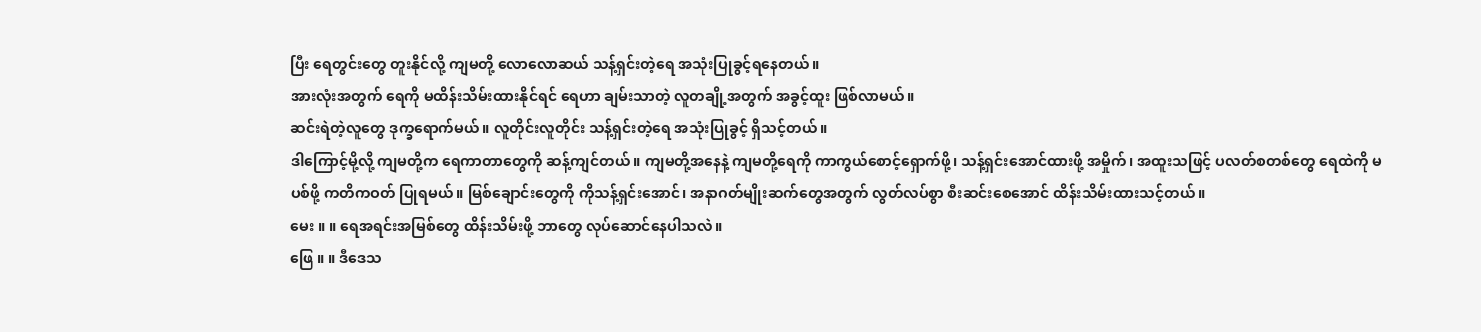ပြီး ရေတွင်းတွေ တူးနိုင်လို့ ကျမတို့ လောလောဆယ် သန့်ရှင်းတဲ့ရေ အသုံးပြုခွင့်ရနေတယ်။
အားလုံးအတွက် ရေကို မထိန်းသိမ်းထားနိုင်ရင် ရေဟာ ချမ်းသာတဲ့ လူတချို့အတွက် အခွင့်ထူး ဖြစ်လာမယ်။
ဆင်းရဲတဲ့လူတွေ ဒုက္ခရောက်မယ်။ လူတိုင်းလူတိုင်း သန့်ရှင်းတဲ့ရေ အသုံးပြုခွင့် ရှိသင့်တယ်။
ဒါကြောင့်မို့လို့ ကျမတို့က ရေကာတာတွေကို ဆန့်ကျင်တယ်။ ကျမတို့အနေနဲ့ ကျမတို့ရေကို ကာကွယ်စောင့်ရှောက်ဖို့၊ သန့်ရှင်းအောင်ထားဖို့ အမှိုက်၊ အထူးသဖြင့် ပလတ်စတစ်တွေ ရေထဲကို မပစ်ဖို့ ကတိကဝတ် ပြုရမယ်။ မြစ်ချောင်းတွေကို ကိုသန့်ရှင်းအောင်၊ အနာဂတ်မျိုးဆက်တွေအတွက် လွတ်လပ်စွာ စီးဆင်းစေအောင် ထိန်းသိမ်းထားသင့်တယ်။
မေး ။ ။ ရေအရင်းအမြစ်တွေ ထိန်းသိမ်းဖို့ ဘာတွေ လုပ်ဆောင်နေပါသလဲ။
ဖြေ ။ ။ ဒီဒေသ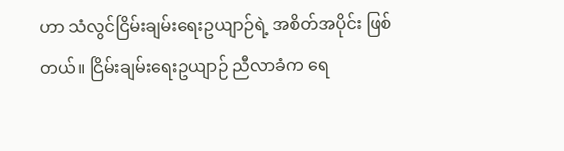ဟာ သံလွင်ငြိမ်းချမ်းရေးဥယျာဉ်ရဲ့ အစိတ်အပိုင်း ဖြစ်တယ်။ ငြိမ်းချမ်းရေးဥယျာဉ် ညီလာခံက ရေ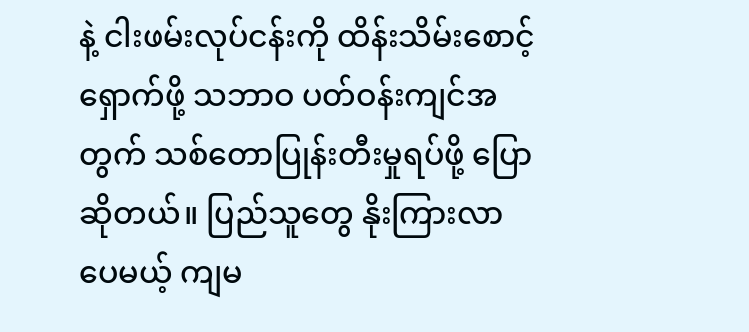နဲ့ ငါးဖမ်းလုပ်ငန်းကို ထိန်းသိမ်းစောင့်ရှောက်ဖို့ သဘာဝ ပတ်ဝန်းကျင်အတွက် သစ်တောပြုန်းတီးမှုရပ်ဖို့ ပြောဆိုတယ်။ ပြည်သူတွေ နိုးကြားလာပေမယ့် ကျမ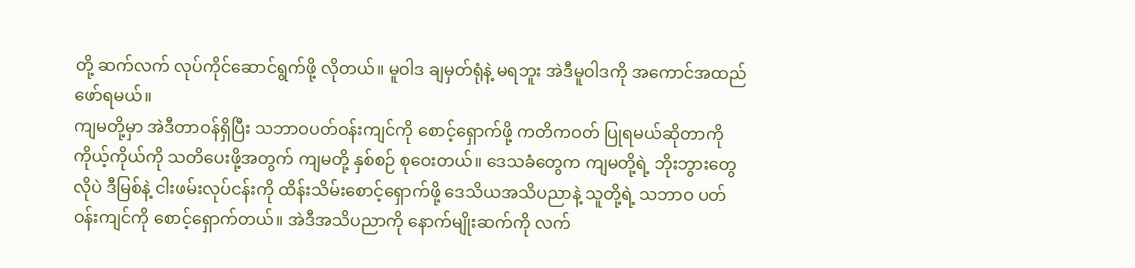တို့ ဆက်လက် လုပ်ကိုင်ဆောင်ရွက်ဖို့ လိုတယ်။ မူဝါဒ ချမှတ်ရုံနဲ့ မရဘူး အဲဒီမူဝါဒကို အကောင်အထည်ဖော်ရမယ်။
ကျမတို့မှာ အဲဒီတာဝန်ရှိပြီး သဘာဝပတ်ဝန်းကျင်ကို စောင့်ရှောက်ဖို့ ကတိကဝတ် ပြုရမယ်ဆိုတာကို ကိုယ့်ကိုယ်ကို သတိပေးဖို့အတွက် ကျမတို့ နှစ်စဉ် စုဝေးတယ်။ ဒေသခံတွေက ကျမတို့ရဲ့ ဘိုးဘွားတွေလိုပဲ ဒီမြစ်နဲ့ ငါးဖမ်းလုပ်ငန်းကို ထိန်းသိမ်းစောင့်ရှောက်ဖို့ ဒေသိယအသိပညာနဲ့ သူတို့ရဲ့ သဘာဝ ပတ်ဝန်းကျင်ကို စောင့်ရှောက်တယ်။ အဲဒီအသိပညာကို နောက်မျိုးဆက်ကို လက်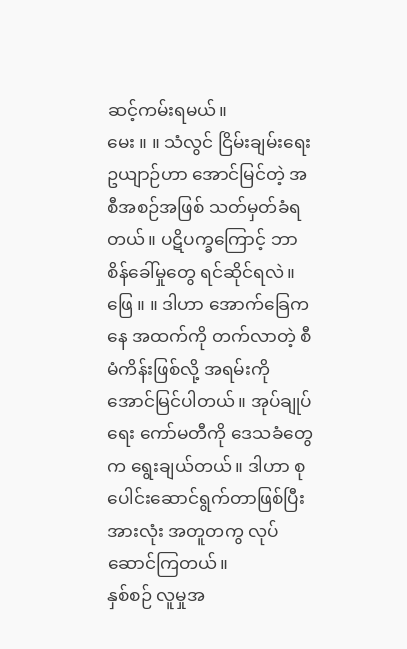ဆင့်ကမ်းရမယ်။
မေး ။ ။ သံလွင် ငြိမ်းချမ်းရေးဥယျာဉ်ဟာ အောင်မြင်တဲ့ အစီအစဉ်အဖြစ် သတ်မှတ်ခံရတယ်။ ပဋိပက္ခကြောင့် ဘာစိန်ခေါ်မှုတွေ ရင်ဆိုင်ရလဲ။
ဖြေ ။ ။ ဒါဟာ အောက်ခြေကနေ အထက်ကို တက်လာတဲ့ စီမံကိန်းဖြစ်လို့ အရမ်းကို အောင်မြင်ပါတယ်။ အုပ်ချုပ်ရေး ကော်မတီကို ဒေသခံတွေက ရွေးချယ်တယ်။ ဒါဟာ စုပေါင်းဆောင်ရွက်တာဖြစ်ပြီး အားလုံး အတူတကွ လုပ်ဆောင်ကြတယ်။
နှစ်စဉ် လူမှုအ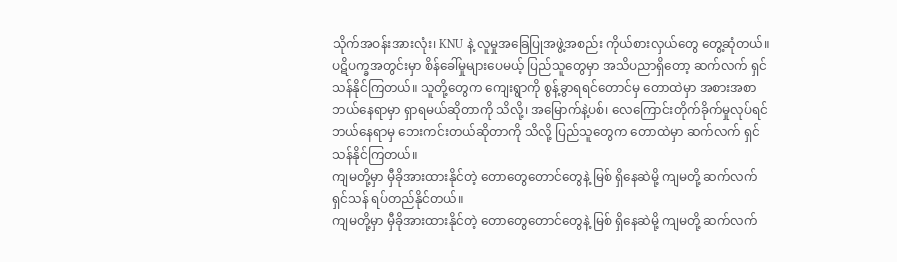သိုက်အဝန်းအားလုံး၊ KNU နဲ့ လူမှုအခြေပြုအဖွဲ့အစည်း ကိုယ်စားလှယ်တွေ တွေ့ဆုံတယ်။
ပဋိပက္ခအတွင်းမှာ စိန်ခေါ်မှုများပေမယ့် ပြည်သူတွေမှာ အသိပညာရှိတော့ ဆက်လက် ရှင်သန်နိုင်ကြတယ်။ သူတို့တွေက ကျေးရွာကို စွန့်ခွာရရင်တောင်မှ တောထဲမှာ အစားအစာ ဘယ်နေရာမှာ ရှာရမယ်ဆိုတာကို သိလို့၊ အမြောက်နဲ့ပစ်၊ လေကြောင်းတိုက်ခိုက်မှုလုပ်ရင် ဘယ်နေရာမှ ဘေးကင်းတယ်ဆိုတာကို သိလို့ ပြည်သူတွေက တောထဲမှာ ဆက်လက် ရှင်သန်နိုင်ကြတယ်။
ကျမတို့မှာ မှီခိုအားထားနိုင်တဲ့ တောတွေတောင်တွေနဲ့ မြစ် ရှိနေဆဲမို့ ကျမတို့ ဆက်လက်ရှင်သန် ရပ်တည်နိုင်တယ်။
ကျမတို့မှာ မှီခိုအားထားနိုင်တဲ့ တောတွေတောင်တွေနဲ့ မြစ် ရှိနေဆဲမို့ ကျမတို့ ဆက်လက်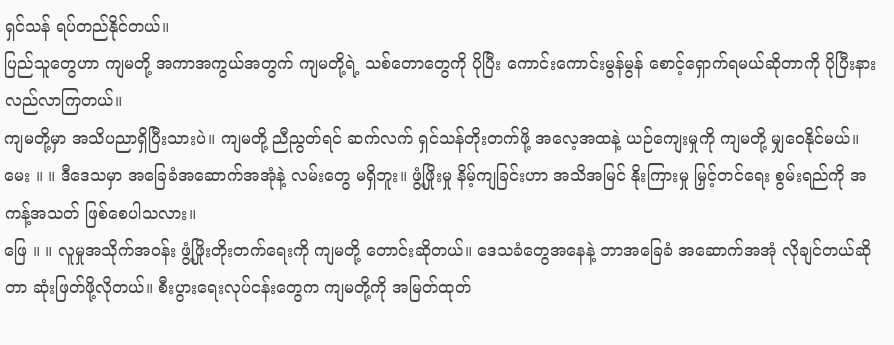ရှင်သန် ရပ်တည်နိုင်တယ်။
ပြည်သူတွေဟာ ကျမတို့ အကာအကွယ်အတွက် ကျမတို့ရဲ့ သစ်တောတွေကို ပိုပြီး ကောင်းကောင်းမွန်မွန် စောင့်ရှောက်ရမယ်ဆိုတာကို ပိုပြီးနားလည်လာကြတယ်။
ကျမတို့မှာ အသိပညာရှိပြီးသားပဲ။ ကျမတို့ ညီညွတ်ရင် ဆက်လက် ရှင်သန်တိုးတက်ဖို့ အလေ့အထနဲ့ ယဉ်ကျေးမှုကို ကျမတို့ မျှဝေနိုင်မယ်။
မေး ။ ။ ဒီဒေသမှာ အခြေခံအဆောက်အအုံနဲ့ လမ်းတွေ မရှိဘူး။ ဖွံ့ဖြိုးမှု နိမ့်ကျခြင်းဟာ အသိအမြင် နိုးကြားမှု မြှင့်တင်ရေး စွမ်းရည်ကို အကန့်အသတ် ဖြစ်စေပါသလား။
ဖြေ ။ ။ လူမှုအသိုက်အဝန်း ဖွံ့ဖြိုးတိုးတက်ရေးကို ကျမတို့ တောင်းဆိုတယ်။ ဒေသခံတွေအနေနဲ့ ဘာအခြေခံ အဆောက်အအုံ လိုချင်တယ်ဆိုတာ ဆုံးဖြတ်ဖို့လိုတယ်။ စီးပွားရေးလုပ်ငန်းတွေက ကျမတို့ကို အမြတ်ထုတ်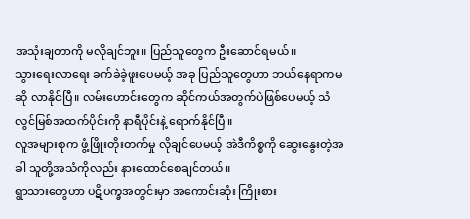အသုံးချတာကို မလိုချင်ဘူး။ ပြည်သူတွေက ဦးဆောင်ရမယ်။
သွားရေးလာရေး ခက်ခဲခဲ့ဖူးပေမယ့် အခု ပြည်သူတွေဟာ ဘယ်နေရာကမဆို လာနိုင်ပြီ။ လမ်းဟောင်းတွေက ဆိုင်ကယ်အတွက်ပဲဖြစ်ပေမယ့် သံလွင်မြစ်အထက်ပိုင်းကို နာရီပိုင်းနဲ့ ရောက်နိုင်ပြီ။
လူအများစုက ဖွံ့ဖြိုးတိုးတက်မှု လိုချင်ပေမယ့် အဲဒီကိစ္စကို ဆွေးနွေးတဲ့အခါ သူတို့အသံကိုလည်း နားထောင်စေချင်တယ်။
ရွာသားတွေဟာ ပဋိပက္ခအတွင်းမှာ အကောင်းဆုံး ကြိုးစား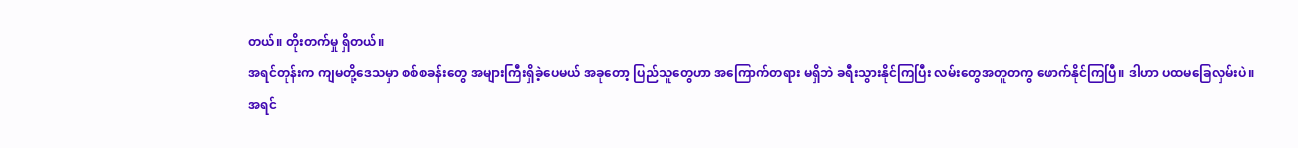တယ်။ တိုးတက်မှု ရှိတယ်။
အရင်တုန်းက ကျမတို့ဒေသမှာ စစ်စခန်းတွေ အများကြီးရှိခဲ့ပေမယ် အခုတော့ ပြည်သူတွေဟာ အကြောက်တရား မရှိဘဲ ခရီးသွားနိုင်ကြပြီး လမ်းတွေအတူတကွ ဖောက်နိုင်ကြပြီ။ ဒါဟာ ပထမခြေလှမ်းပဲ။
အရင်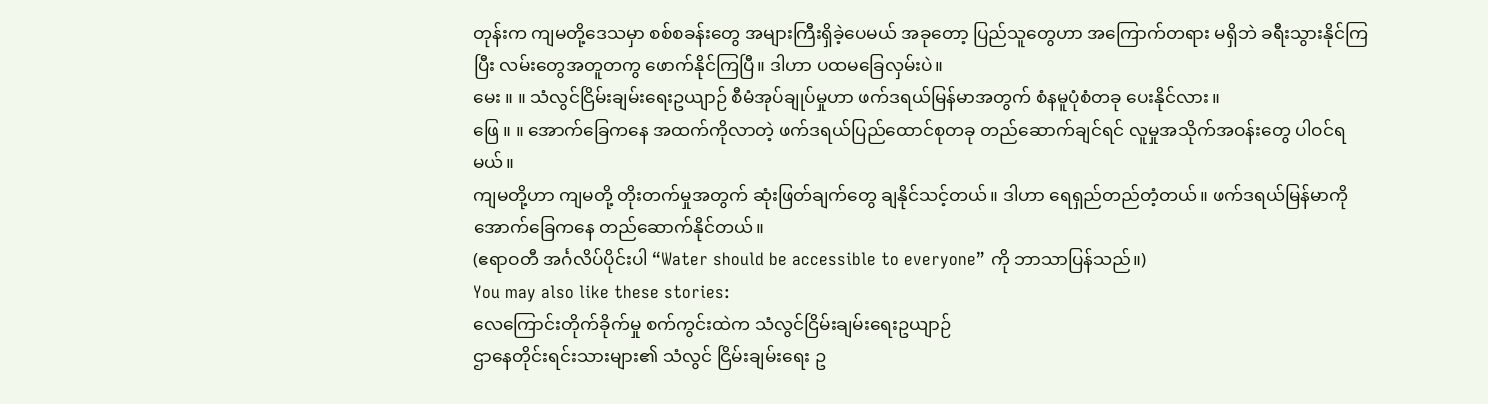တုန်းက ကျမတို့ဒေသမှာ စစ်စခန်းတွေ အများကြီးရှိခဲ့ပေမယ် အခုတော့ ပြည်သူတွေဟာ အကြောက်တရား မရှိဘဲ ခရီးသွားနိုင်ကြပြီး လမ်းတွေအတူတကွ ဖောက်နိုင်ကြပြီ။ ဒါဟာ ပထမခြေလှမ်းပဲ။
မေး ။ ။ သံလွင်ငြိမ်းချမ်းရေးဥယျာဉ် စီမံအုပ်ချုပ်မှုဟာ ဖက်ဒရယ်မြန်မာအတွက် စံနမူပုံစံတခု ပေးနိုင်လား။
ဖြေ ။ ။ အောက်ခြေကနေ အထက်ကိုလာတဲ့ ဖက်ဒရယ်ပြည်ထောင်စုတခု တည်ဆောက်ချင်ရင် လူမှုအသိုက်အဝန်းတွေ ပါဝင်ရမယ်။
ကျမတို့ဟာ ကျမတို့ တိုးတက်မှုအတွက် ဆုံးဖြတ်ချက်တွေ ချနိုင်သင့်တယ်။ ဒါဟာ ရေရှည်တည်တံ့တယ်။ ဖက်ဒရယ်မြန်မာကို အောက်ခြေကနေ တည်ဆောက်နိုင်တယ်။
(ဧရာဝတီ အင်္ဂလိပ်ပိုင်းပါ “Water should be accessible to everyone” ကို ဘာသာပြန်သည်။)
You may also like these stories:
လေကြောင်းတိုက်ခိုက်မှု စက်ကွင်းထဲက သံလွင်ငြိမ်းချမ်းရေးဥယျာဉ်
ဌာနေတိုင်းရင်းသားများ၏ သံလွင် ငြိမ်းချမ်းရေး ဥ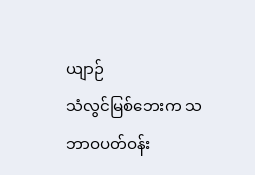ယျာဉ်
သံလွင်မြစ်ဘေးက သဘာဝပတ်ဝန်း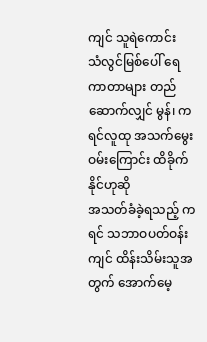ကျင် သူရဲကောင်း
သံလွင်မြစ်ပေါ် ရေကာတာများ တည်ဆောက်လျှင် မွန်၊ ကရင်လူထု အသက်မွေးဝမ်းကြောင်း ထိခိုက်နိုင်ဟုဆို
အသတ်ခံခဲ့ရသည့် ကရင် သဘာဝပတ်ဝန်းကျင် ထိန်းသိမ်းသူအတွက် အောက်မေ့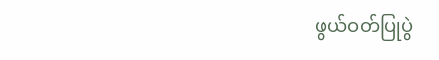ဖွယ်ဝတ်ပြုပွဲ